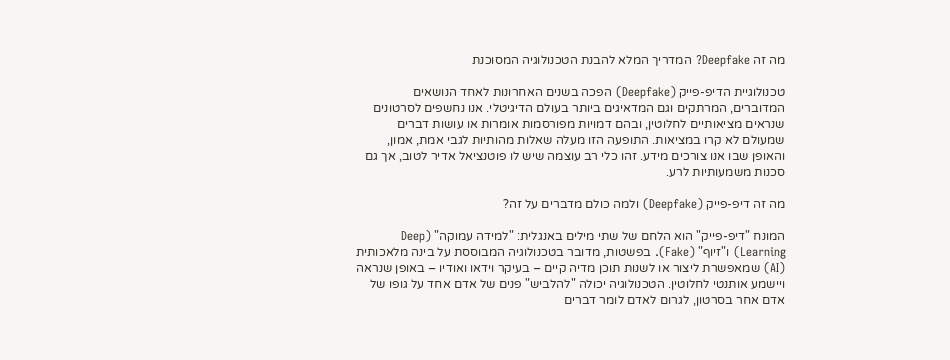מה זה Deepfake? המדריך המלא להבנת הטכנולוגיה המסוכנת

טכנולוגיית הדיפ-פייק (Deepfake) הפכה בשנים האחרונות לאחד הנושאים המדוברים, המרתקים וגם המדאיגים ביותר בעולם הדיגיטלי. אנו נחשפים לסרטונים שנראים מציאותיים לחלוטין, ובהם דמויות מפורסמות אומרות או עושות דברים שמעולם לא קרו במציאות. התופעה הזו מעלה שאלות מהותיות לגבי אמת, אמון, והאופן שבו אנו צורכים מידע. זהו כלי רב עוצמה שיש לו פוטנציאל אדיר לטוב, אך גם סכנות משמעותיות לרע.

מה זה דיפ-פייק (Deepfake) ולמה כולם מדברים על זה?

המונח "דיפ-פייק" הוא הלחם של שתי מילים באנגלית: "למידה עמוקה" (Deep Learning) ו"זיוף" (Fake). בפשטות, מדובר בטכנולוגיה המבוססת על בינה מלאכותית (AI) שמאפשרת ליצור או לשנות תוכן מדיה קיים – בעיקר וידאו ואודיו – באופן שנראה ויישמע אותנטי לחלוטין. הטכנולוגיה יכולה "להלביש" פנים של אדם אחד על גופו של אדם אחר בסרטון, לגרום לאדם לומר דברים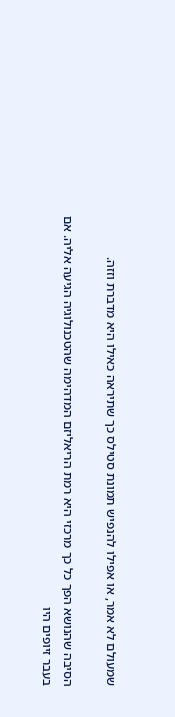שמעולם לא אמר, או אפילו להנפיש תמונת סטילס כך שתיראה כאילו היא מדברת וזזה.

הסיבה שהנושא הפך כל כך מרכזי היא רמת הריאליזם המדהימה שהטכנולוגיה הגיעה אליה. אם בעבר זיופים היו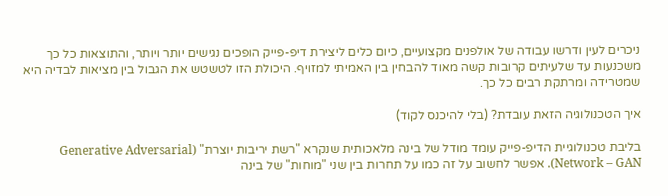ניכרים לעין ודרשו עבודה של אולפנים מקצועיים, כיום כלים ליצירת דיפ-פייק הופכים נגישים יותר ויותר, והתוצאות כל כך משכנעות עד שלעיתים קרובות קשה מאוד להבחין בין האמיתי למזויף. היכולת הזו לטשטש את הגבול בין מציאות לבדיה היא שמטרידה ומרתקת רבים כל כך.

איך הטכנולוגיה הזאת עובדת? (בלי להיכנס לקוד)

בליבת טכנולוגיית הדיפ-פייק עומד מודל של בינה מלאכותית שנקרא "רשת יריבות יוצרת" (Generative Adversarial Network – GAN). אפשר לחשוב על זה כמו על תחרות בין שני "מוחות" של בינה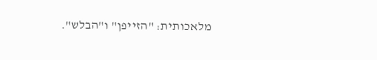מלאכותית: "הזייפן" ו"הבלש".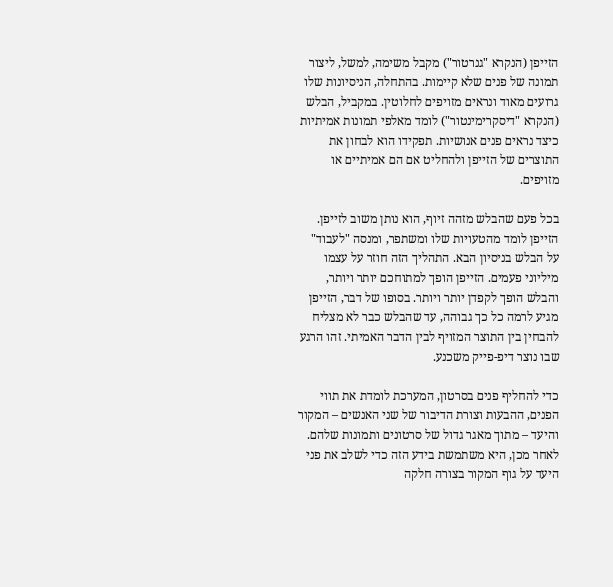הזייפן (הנקרא "גנרטור") מקבל משימה, למשל, ליצור תמונה של פנים שלא קיימות. בהתחלה, הניסיונות שלו גרועים מאוד ונראים מזויפים לחלוטין. במקביל, הבלש (הנקרא "דיסקרימינטור") לומד מאלפי תמונות אמיתיות כיצד נראים פנים אנושיות. תפקידו הוא לבחון את התוצרים של הזייפן ולהחליט אם הם אמיתיים או מזויפים.

בכל פעם שהבלש מזהה זיוף, הוא נותן משוב לזייפן. הזייפן לומד מהטעויות שלו ומשתפר, ומנסה "לעבוד" על הבלש בניסיון הבא. התהליך הזה חוזר על עצמו מיליוני פעמים. הזייפן הופך למתוחכם יותר ויותר, והבלש הופך לקפדן יותר ויותר. בסופו של דבר, הזייפן מגיע לרמה כל כך גבוהה, עד שהבלש כבר לא מצליח להבחין בין התוצר המזויף לבין הדבר האמיתי. זהו הרגע שבו נוצר דיפ-פייק משכנע.

כדי להחליף פנים בסרטון, המערכת לומדת את תווי הפנים, ההבעות וצורת הדיבור של שני האנשים – המקור והיעד – מתוך מאגר גדול של סרטונים ותמונות שלהם. לאחר מכן, היא משתמשת בידע הזה כדי לשלב את פני היעד על גוף המקור בצורה חלקה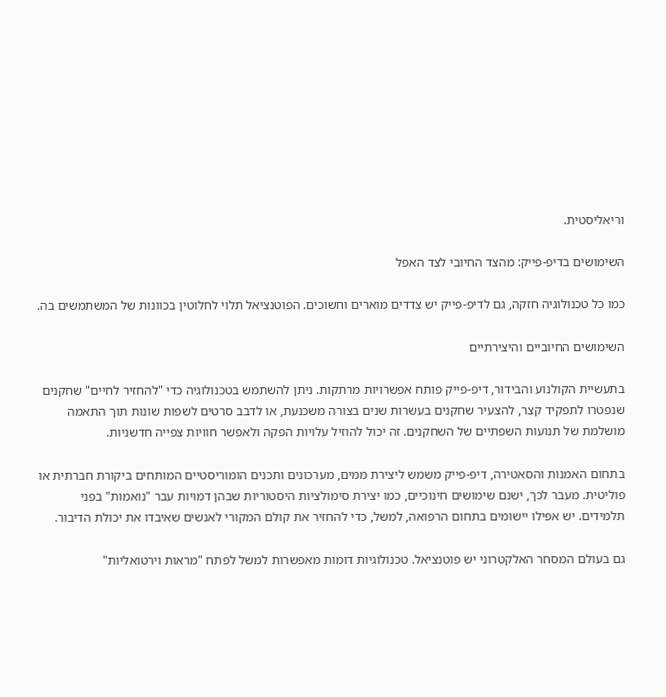וריאליסטית.

השימושים בדיפ-פייק: מהצד החיובי לצד האפל

כמו כל טכנולוגיה חזקה, גם לדיפ-פייק יש צדדים מוארים וחשוכים. הפוטנציאל תלוי לחלוטין בכוונות של המשתמשים בה.

השימושים החיוביים והיצירתיים

בתעשיית הקולנוע והבידור, דיפ-פייק פותח אפשרויות מרתקות. ניתן להשתמש בטכנולוגיה כדי "להחזיר לחיים" שחקנים שנפטרו לתפקיד קצר, להצעיר שחקנים בעשרות שנים בצורה משכנעת, או לדבב סרטים לשפות שונות תוך התאמה מושלמת של תנועות השפתיים של השחקנים. זה יכול להוזיל עלויות הפקה ולאפשר חוויות צפייה חדשניות.

בתחום האמנות והסאטירה, דיפ-פייק משמש ליצירת ממים, מערכונים ותכנים הומוריסטיים המותחים ביקורת חברתית או פוליטית. מעבר לכך, ישנם שימושים חינוכיים, כמו יצירת סימולציות היסטוריות שבהן דמויות עבר "נואמות" בפני תלמידים. יש אפילו יישומים בתחום הרפואה, למשל, כדי להחזיר את קולם המקורי לאנשים שאיבדו את יכולת הדיבור.

גם בעולם המסחר האלקטרוני יש פוטנציאל. טכנולוגיות דומות מאפשרות למשל לפתח "מראות וירטואליות"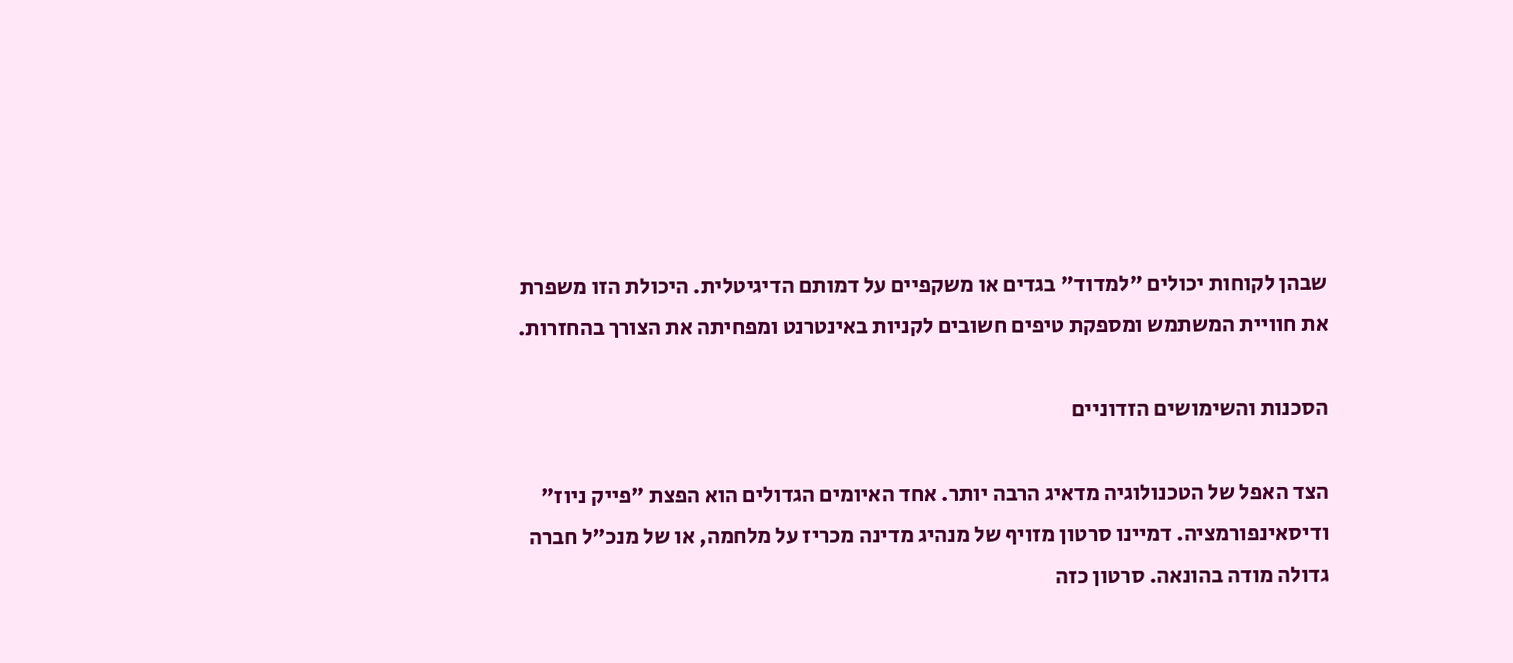שבהן לקוחות יכולים "למדוד" בגדים או משקפיים על דמותם הדיגיטלית. היכולת הזו משפרת את חוויית המשתמש ומספקת טיפים חשובים לקניות באינטרנט ומפחיתה את הצורך בהחזרות.

הסכנות והשימושים הזדוניים

הצד האפל של הטכנולוגיה מדאיג הרבה יותר. אחד האיומים הגדולים הוא הפצת "פייק ניוז" ודיסאינפורמציה. דמיינו סרטון מזויף של מנהיג מדינה מכריז על מלחמה, או של מנכ"ל חברה גדולה מודה בהונאה. סרטון כזה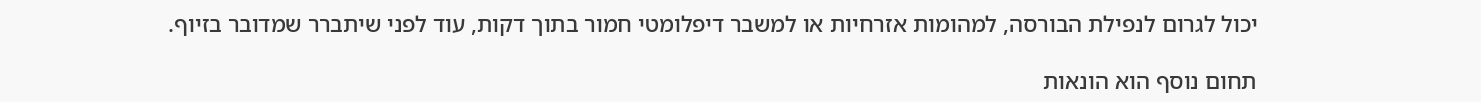יכול לגרום לנפילת הבורסה, למהומות אזרחיות או למשבר דיפלומטי חמור בתוך דקות, עוד לפני שיתברר שמדובר בזיוף.

תחום נוסף הוא הונאות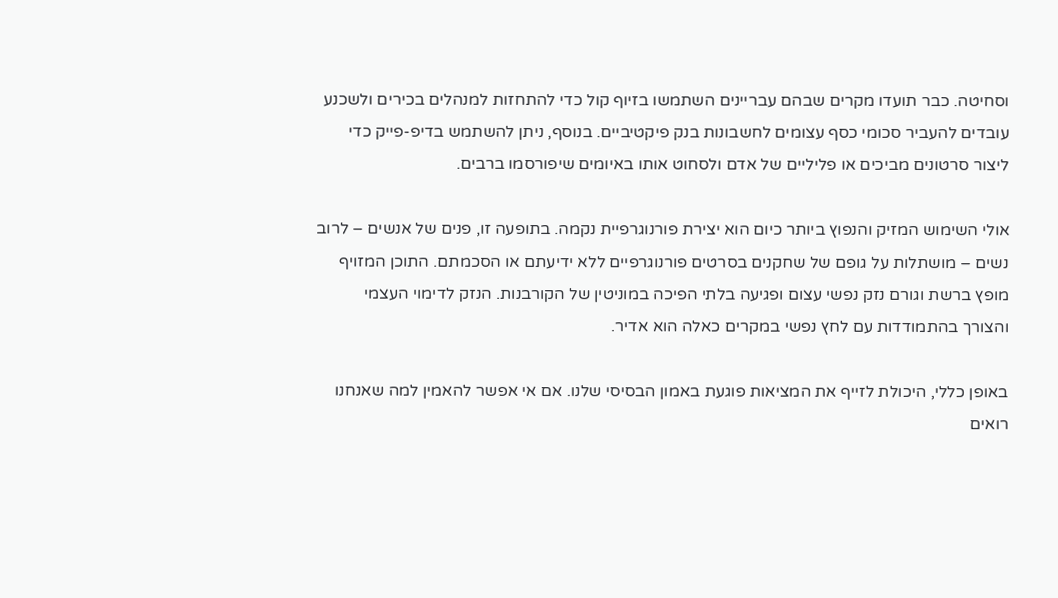וסחיטה. כבר תועדו מקרים שבהם עבריינים השתמשו בזיוף קול כדי להתחזות למנהלים בכירים ולשכנע עובדים להעביר סכומי כסף עצומים לחשבונות בנק פיקטיביים. בנוסף, ניתן להשתמש בדיפ-פייק כדי ליצור סרטונים מביכים או פליליים של אדם ולסחוט אותו באיומים שיפורסמו ברבים.

אולי השימוש המזיק והנפוץ ביותר כיום הוא יצירת פורנוגרפיית נקמה. בתופעה זו, פנים של אנשים – לרוב נשים – מושתלות על גופם של שחקנים בסרטים פורנוגרפיים ללא ידיעתם או הסכמתם. התוכן המזויף מופץ ברשת וגורם נזק נפשי עצום ופגיעה בלתי הפיכה במוניטין של הקורבנות. הנזק לדימוי העצמי והצורך בהתמודדות עם לחץ נפשי במקרים כאלה הוא אדיר.

באופן כללי, היכולת לזייף את המציאות פוגעת באמון הבסיסי שלנו. אם אי אפשר להאמין למה שאנחנו רואים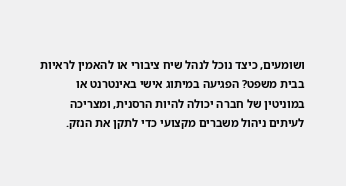ושומעים, כיצד נוכל לנהל שיח ציבורי או להאמין לראיות בבית משפט? הפגיעה במיתוג אישי באינטרנט או במוניטין של חברה יכולה להיות הרסנית, ומצריכה לעיתים ניהול משברים מקצועי כדי לתקן את הנזק.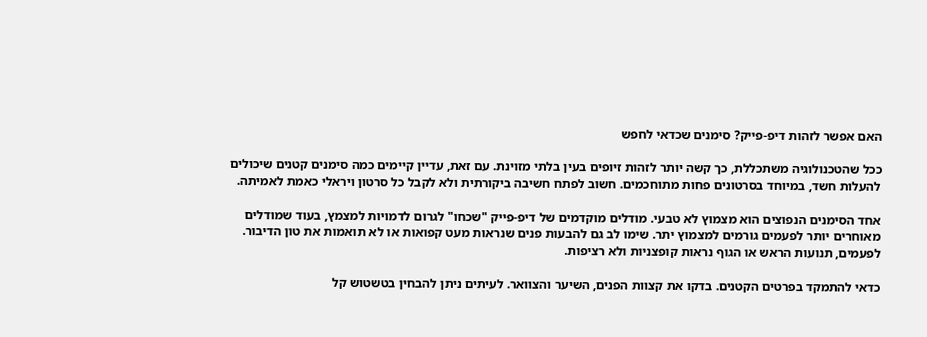האם אפשר לזהות דיפ-פייק? סימנים שכדאי לחפש

ככל שהטכנולוגיה משתכללת, כך קשה יותר לזהות זיופים בעין בלתי מזוינת. עם זאת, עדיין קיימים כמה סימנים קטנים שיכולים להעלות חשד, במיוחד בסרטונים פחות מתוחכמים. חשוב לפתח חשיבה ביקורתית ולא לקבל כל סרטון ויראלי כאמת לאמיתה.

אחד הסימנים הנפוצים הוא מצמוץ לא טבעי. מודלים מוקדמים של דיפ-פייק "שכחו" לגרום לדמויות למצמץ, בעוד שמודלים מאוחרים יותר לפעמים גורמים למצמוץ יתר. שימו לב גם להבעות פנים שנראות מעט קפואות או לא תואמות את טון הדיבור. לפעמים, תנועות הראש או הגוף נראות קופצניות ולא רציפות.

כדאי להתמקד בפרטים הקטנים. בדקו את קצוות הפנים, השיער והצוואר. לעיתים ניתן להבחין בטשטוש קל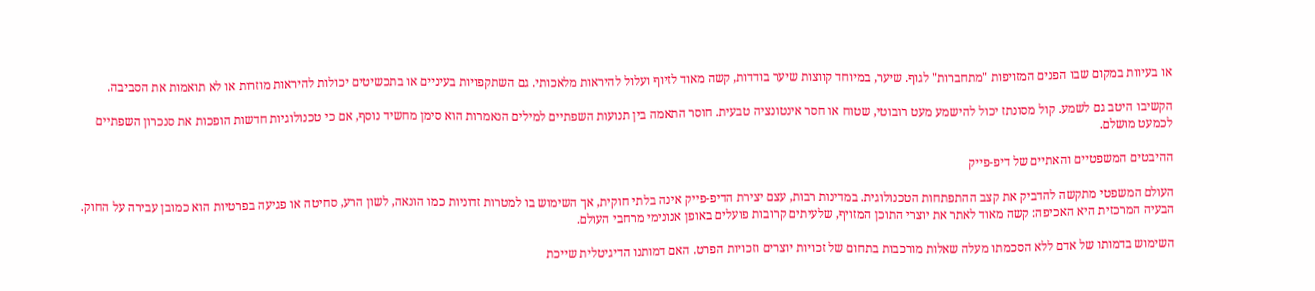או בעיוות במקום שבו הפנים המזויפות "מתחברות" לגוף. שיער, במיוחד קווצות שיער בודדות, קשה מאוד לזיוף ועלול להיראות מלאכותי. גם השתקפויות בעיניים או בתכשיטים יכולות להיראות מוזרות או לא תואמות את הסביבה.

הקשיבו היטב גם לשמע. קול מסונתז יכול להישמע מעט רובוטי, שטוח או חסר אינטונציה טבעית. חוסר התאמה בין תנועות השפתיים למילים הנאמרות הוא סימן מחשיד נוסף, אם כי טכנולוגיות חדשות הופכות את סנכרון השפתיים לכמעט מושלם.

ההיבטים המשפטיים והאתיים של דיפ-פייק

העולם המשפטי מתקשה להדביק את קצב ההתפתחות הטכנולוגית. במדינות רבות, עצם יצירת הדיפ-פייק אינה בלתי חוקית, אך השימוש בו למטרות זדוניות כמו הונאה, לשון הרע, סחיטה או פגיעה בפרטיות הוא כמובן עבירה על החוק. הבעיה המרכזית היא האכיפה: קשה מאוד לאתר את יוצרי התוכן המזויף, שלעיתים קרובות פועלים באופן אנונימי מרחבי העולם.

השימוש בדמותו של אדם ללא הסכמתו מעלה שאלות מורכבות בתחום של זכויות יוצרים וזכויות הפרט. האם דמותנו הדיגיטלית שייכת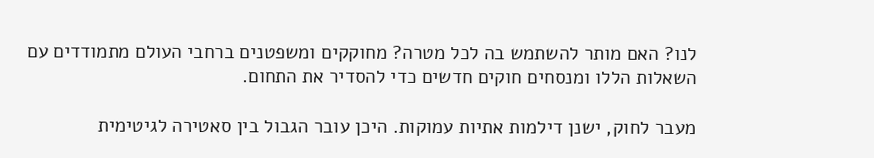לנו? האם מותר להשתמש בה לכל מטרה? מחוקקים ומשפטנים ברחבי העולם מתמודדים עם השאלות הללו ומנסחים חוקים חדשים כדי להסדיר את התחום.

מעבר לחוק, ישנן דילמות אתיות עמוקות. היכן עובר הגבול בין סאטירה לגיטימית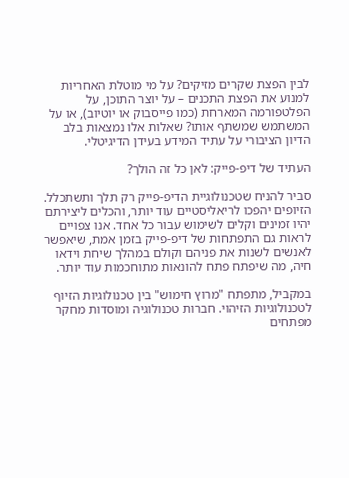לבין הפצת שקרים מזיקים? על מי מוטלת האחריות למנוע את הפצת התכנים – על יוצר התוכן, על הפלטפורמה המארחת (כמו פייסבוק או יוטיוב), או על המשתמש שמשתף אותו? שאלות אלו נמצאות בלב הדיון הציבורי על עתיד המידע בעידן הדיגיטלי.

העתיד של דיפ-פייק: לאן כל זה הולך?

סביר להניח שטכנולוגיית הדיפ-פייק רק תלך ותשתכלל. הזיופים יהפכו לריאליסטיים עוד יותר, והכלים ליצירתם יהיו זמינים וקלים לשימוש עבור כל אחד. אנו צפויים לראות גם התפתחות של דיפ-פייק בזמן אמת, שיאפשר לאנשים לשנות את פניהם וקולם במהלך שיחת וידאו חיה, מה שיפתח פתח להונאות מתוחכמות עוד יותר.

במקביל, מתפתח "מרוץ חימוש" בין טכנולוגיות הזיוף לטכנולוגיות הזיהוי. חברות טכנולוגיה ומוסדות מחקר מפתחים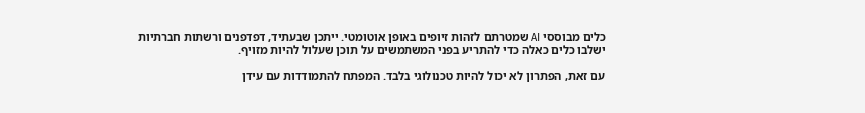כלים מבוססי AI שמטרתם לזהות זיופים באופן אוטומטי. ייתכן שבעתיד, דפדפנים ורשתות חברתיות ישלבו כלים כאלה כדי להתריע בפני המשתמשים על תוכן שעלול להיות מזויף.

עם זאת, הפתרון לא יכול להיות טכנולוגי בלבד. המפתח להתמודדות עם עידן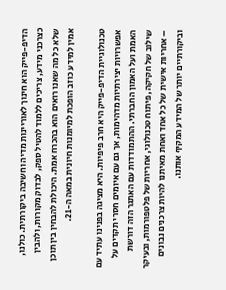הדיפ-פייק הוא חינוך לאוריינות מדיה וחשיבה ביקורתית. כולנו, כצרכני מידע, צריכים ללמוד להטיל ספק, לבדוק מקורות, ולהבין שלא כל מה שאנו רואים הוא בהכרח אמת. היכולת להבחין בין תוכן אמין למידע כוזב הופכת למיומנות חיונית במאה ה-21.

טכנולוגיית הדיפ-פייק היא חרב פיפיות. היא מציגה בפנינו עתיד עם אפשרויות יצירתיות מדהימות, אך גם עם איומים חסרי תקדים על האמת ועל האמון החברתי. ההתמודדות עם האתגר הזה דורשת שילוב של חקיקה, פיתוח טכנולוגי, אחריות של פלטפורמות, ובעיקר – אחריות אישית של כל אחד ואחת מאיתנו להיות צרכנים נבונים וביקורתיים יותר של המידע המקיף אותנו.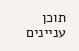תוכן עניינים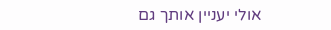אולי יעניין אותך גם